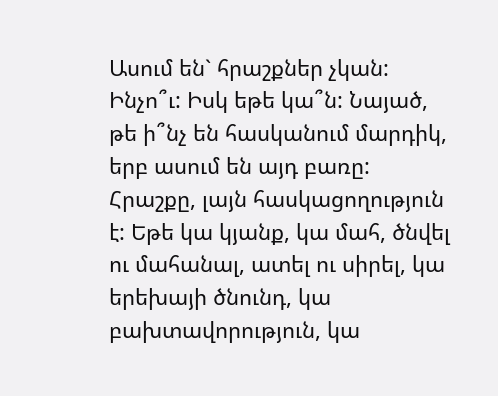Ասում են` հրաշքներ չկան: Ինչո՞ւ: Իսկ եթե կա՞ն: Նայած, թե ի՞նչ են հասկանում մարդիկ, երբ ասում են այդ բառը: Հրաշքը, լայն հասկացողություն է: Եթե կա կյանք, կա մահ, ծնվել ու մահանալ, ատել ու սիրել, կա երեխայի ծնունդ, կա բախտավորություն, կա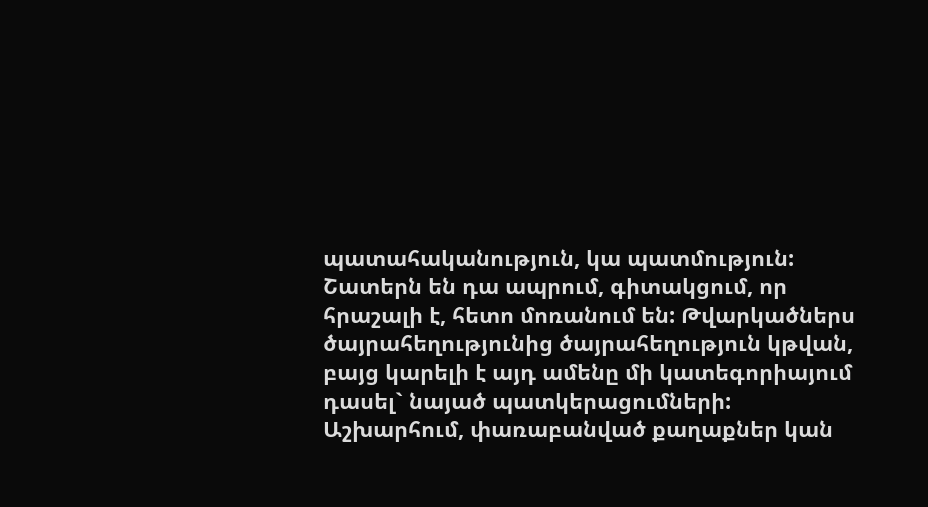պատահականություն, կա պատմություն: Շատերն են դա ապրում, գիտակցում, որ հրաշալի է, հետո մոռանում են: Թվարկածներս ծայրահեղությունից ծայրահեղություն կթվան, բայց կարելի է այդ ամենը մի կատեգորիայում դասել` նայած պատկերացումների:
Աշխարհում, փառաբանված քաղաքներ կան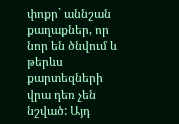փոքր` աննշան քաղաքներ, որ նոր են ծնվում և թերևս քարտեզների վրա դեռ չեն նշված: Այդ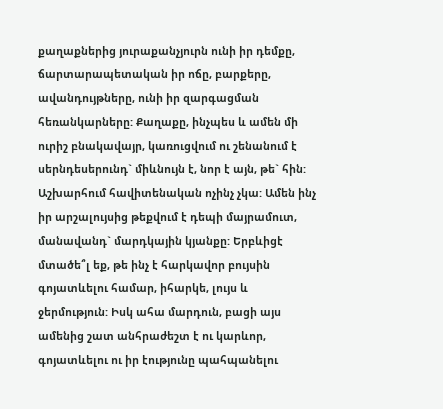քաղաքներից յուրաքանչյուրն ունի իր դեմքը, ճարտարապետական իր ոճը, բարքերը, ավանդույթները, ունի իր զարգացման հեռանկարները: Քաղաքը, ինչպես և ամեն մի ուրիշ բնակավայր, կառուցվում ու շենանում է սերնդեսերունդ` միևնույն է, նոր է այն, թե` հին:
Աշխարհում հավիտենական ոչինչ չկա: Ամեն ինչ իր արշալույսից թեքվում է դեպի մայրամուտ, մանավանդ` մարդկային կյանքը: Երբևիցէ մտածե՞լ եք, թե ինչ է հարկավոր բույսին գոյատևելու համար, իհարկե, լույս և ջերմություն: Իսկ ահա մարդուն, բացի այս ամենից շատ անհրաժեշտ է ու կարևոր, գոյատևելու ու իր էությունը պահպանելու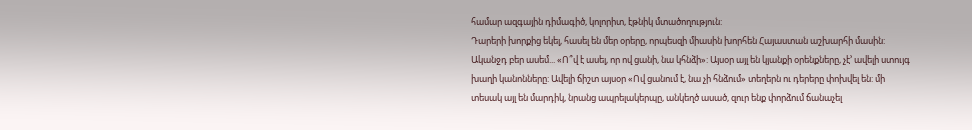համար ազգային դիմագիծ, կոլորիտ, էթնիկ մտածողություն:
Դարերի խորքից եկել, հասել են մեր օրերը, որպեսզի միասին խորհեն Հայաստան աշխարհի մասին: Ականջդ բեր ասեմ... «Ո՞վ է ասել, որ ով ցանի, նա կհնձի»: Այսօր այլ են կյանքի օրենքները, չէ’ ավելի ստույգ խաղի կանոնները: Ավելի ճիշտ այսօր «Ով ցանում է, նա չի հնձում» տեղերն ու դերերը փոխվել են: մի տեսակ այլ են մարդիկ, նրանց ապրելակերպը, անկեղծ ասած, զուր ենք փորձում ճանաչել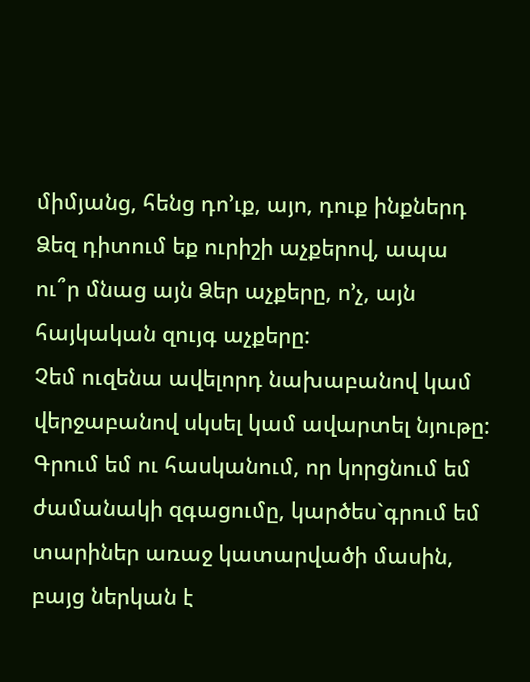միմյանց, հենց դո’ւք, այո, դուք ինքներդ Ձեզ դիտում եք ուրիշի աչքերով, ապա ու՞ր մնաց այն Ձեր աչքերը, ո’չ, այն հայկական զույգ աչքերը:
Չեմ ուզենա ավելորդ նախաբանով կամ վերջաբանով սկսել կամ ավարտել նյութը:
Գրում եմ ու հասկանում, որ կորցնում եմ ժամանակի զգացումը, կարծես`գրում եմ տարիներ առաջ կատարվածի մասին, բայց ներկան է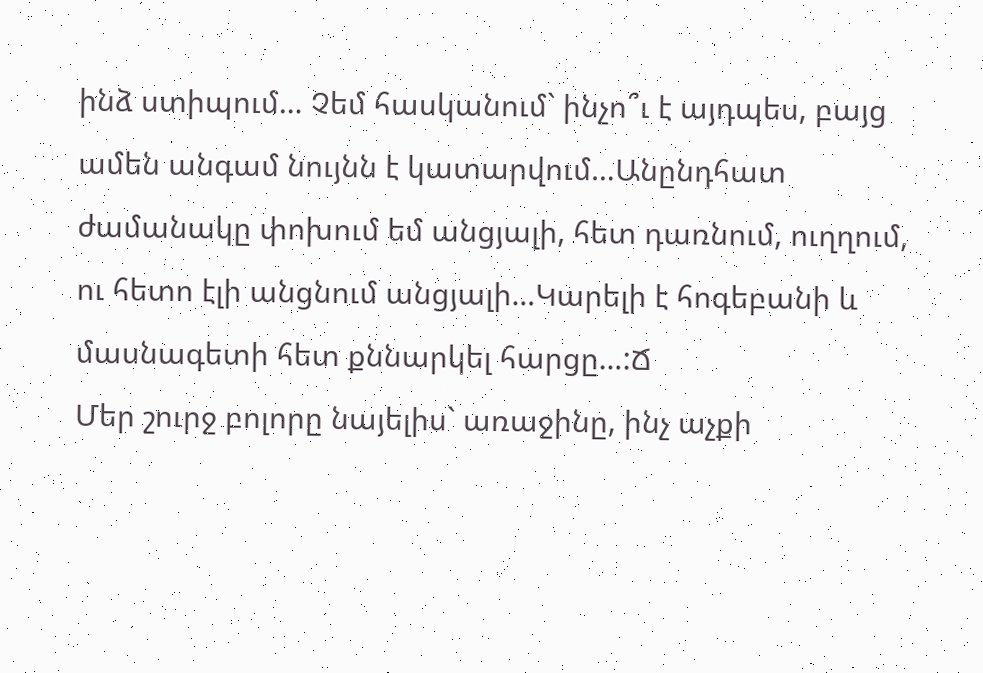ինձ ստիպում… Չեմ հասկանում` ինչո՞ւ է այդպես, բայց ամեն անգամ նույնն է կատարվում…Անընդհատ ժամանակը փոխում եմ անցյալի, հետ դառնում, ուղղում, ու հետո էլի անցնում անցյալի…Կարելի է հոգեբանի և մասնագետի հետ քննարկել հարցը…:Ճ
Մեր շուրջ բոլորը նայելիս` առաջինը, ինչ աչքի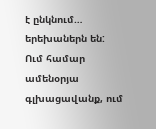է ընկնում… երեխաներն են: Ում համար ամենօրյա գլխացավանք, ում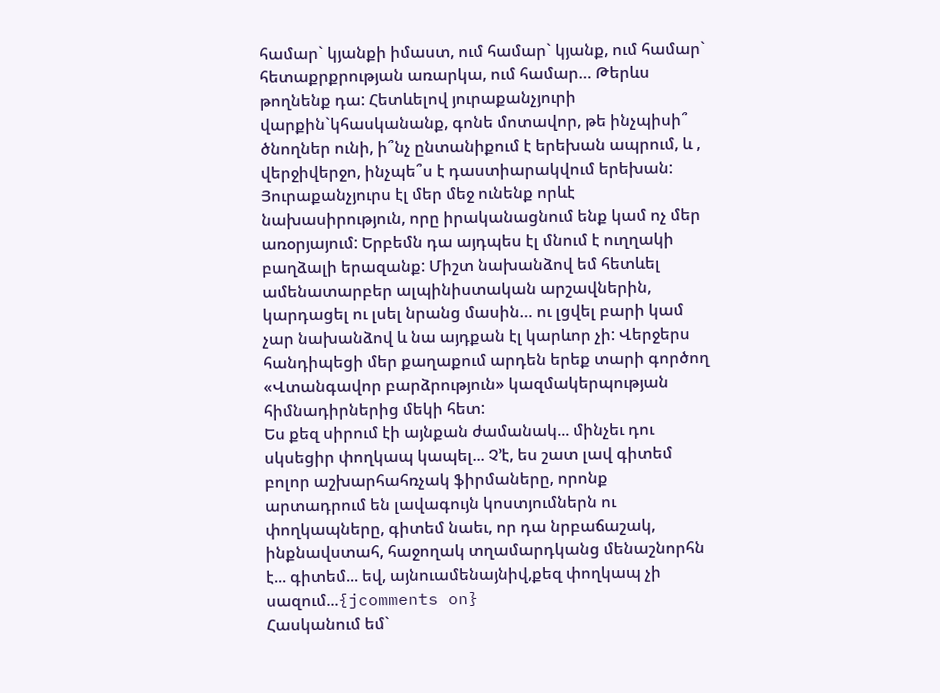համար` կյանքի իմաստ, ում համար` կյանք, ում համար` հետաքրքրության առարկա, ում համար… Թերևս թողնենք դա: Հետևելով յուրաքանչյուրի վարքին`կհասկանանք, գոնե մոտավոր, թե ինչպիսի՞ ծնողներ ունի, ի՞նչ ընտանիքում է երեխան ապրում, և , վերջիվերջո, ինչպե՞ս է դաստիարակվում երեխան:
Յուրաքանչյուրս էլ մեր մեջ ունենք որևէ նախասիրություն, որը իրականացնում ենք կամ ոչ մեր առօրյայում: Երբեմն դա այդպես էլ մնում է ուղղակի բաղձալի երազանք: Միշտ նախանձով եմ հետևել ամենատարբեր ալպինիստական արշավներին, կարդացել ու լսել նրանց մասին… ու լցվել բարի կամ չար նախանձով և նա այդքան էլ կարևոր չի: Վերջերս հանդիպեցի մեր քաղաքում արդեն երեք տարի գործող «Վտանգավոր բարձրություն» կազմակերպության հիմնադիրներից մեկի հետ:
Ես քեզ սիրում էի այնքան ժամանակ... մինչեւ դու սկսեցիր փողկապ կապել... Չ’է, ես շատ լավ գիտեմ բոլոր աշխարհահռչակ ֆիրմաները, որոնք արտադրում են լավագույն կոստյումներն ու փողկապները, գիտեմ նաեւ, որ դա նրբաճաշակ, ինքնավստահ, հաջողակ տղամարդկանց մենաշնորհն է... գիտեմ... եվ, այնուամենայնիվ,քեզ փողկապ չի սազում...{jcomments on}
Հասկանում եմ`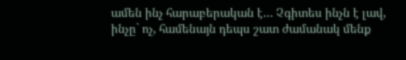ամեն ինչ հարաբերական է… Չգիտես ինչն է լավ, ինչը` ոչ, համենայն դեպս շատ ժամանակ մենք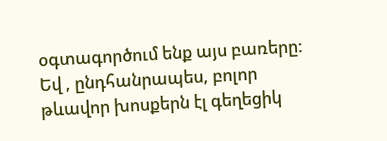օգտագործում ենք այս բառերը: Եվ , ընդհանրապես, բոլոր թևավոր խոսքերն էլ գեղեցիկ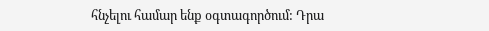հնչելու համար ենք օգտագործում: Դրա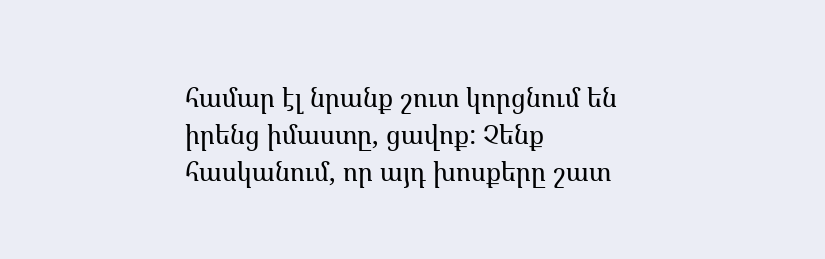համար էլ նրանք շուտ կորցնում են իրենց իմաստը, ցավոք: Չենք հասկանում, որ այդ խոսքերը շատ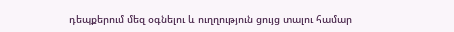դեպքերում մեզ օգնելու և ուղղություն ցույց տալու համար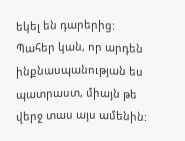եկել են դարերից:
Պահեր կան, որ արդեն ինքնասպանության ես պատրաստ, միայն թե վերջ տաս այս ամենին: